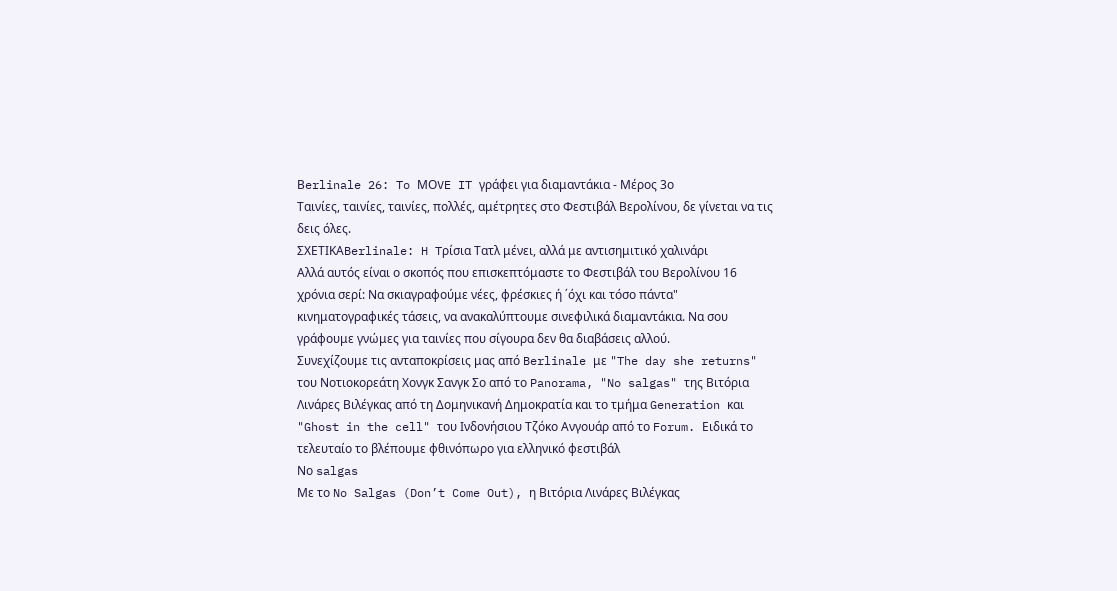Βerlinale 26: To ΜΟVE IT γράφει για διαμαντάκια - Mέρος 3ο
Ταινίες, ταινίες, ταινίες, πολλές, αμέτρητες στο Φεστιβάλ Βερολίνου, δε γίνεται να τις δεις όλες.
ΣΧΕΤΙΚΑBerlinale: H Tρίσια Τατλ μένει, αλλά με αντισημιτικό χαλινάρι
Aλλά αυτός είναι ο σκοπός που επισκεπτόμαστε το Φεστιβάλ του Βερολίνου 16 χρόνια σερί: Να σκιαγραφούμε νέες, φρέσκιες ή ΄όχι και τόσο πάντα" κινηματογραφικές τάσεις, να ανακαλύπτουμε σινεφιλικά διαμαντάκια. Να σου γράφουμε γνώμες για ταινίες που σίγουρα δεν θα διαβάσεις αλλού.
Συνεχίζουμε τις ανταποκρίσεις μας από Berlinale με "The day she returns" του Νοτιοκορεάτη Χονγκ Σανγκ Σο από το Panorama, "No salgas" της Βιτόρια Λινάρες Βιλέγκας από τη Δομηνικανή Δημοκρατία και το τμήμα Generation και "Ghost in the cell" του Ινδονήσιου Τζόκο Ανγουάρ από το Forum. Ειδικά το τελευταίο το βλέπουμε φθινόπωρο για ελληνικό φεστιβάλ
Νο salgas
Με το No Salgas (Don’t Come Out), η Βιτόρια Λινάρες Βιλέγκας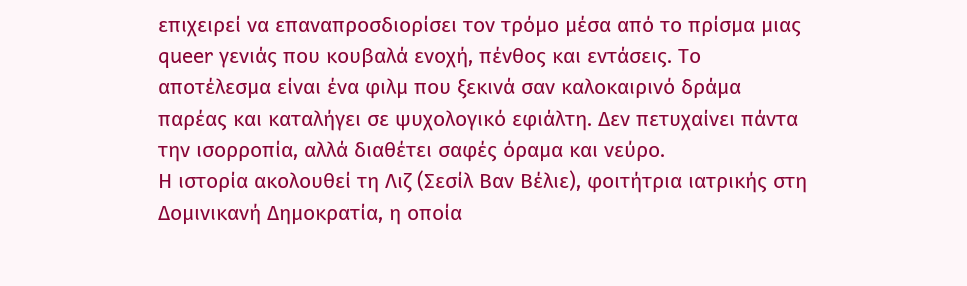επιχειρεί να επαναπροσδιορίσει τον τρόμο μέσα από το πρίσμα μιας queer γενιάς που κουβαλά ενοχή, πένθος και εντάσεις. Το αποτέλεσμα είναι ένα φιλμ που ξεκινά σαν καλοκαιρινό δράμα παρέας και καταλήγει σε ψυχολογικό εφιάλτη. Δεν πετυχαίνει πάντα την ισορροπία, αλλά διαθέτει σαφές όραμα και νεύρο.
Η ιστορία ακολουθεί τη Λιζ (Σεσίλ Βαν Βέλιε), φοιτήτρια ιατρικής στη Δομινικανή Δημοκρατία, η οποία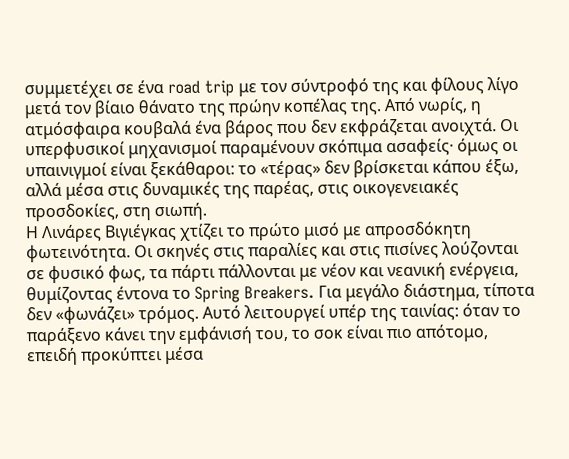συμμετέχει σε ένα road trip με τον σύντροφό της και φίλους λίγο μετά τον βίαιο θάνατο της πρώην κοπέλας της. Από νωρίς, η ατμόσφαιρα κουβαλά ένα βάρος που δεν εκφράζεται ανοιχτά. Οι υπερφυσικοί μηχανισμοί παραμένουν σκόπιμα ασαφείς· όμως οι υπαινιγμοί είναι ξεκάθαροι: το «τέρας» δεν βρίσκεται κάπου έξω, αλλά μέσα στις δυναμικές της παρέας, στις οικογενειακές προσδοκίες, στη σιωπή.
Η Λινάρες Βιγιέγκας χτίζει το πρώτο μισό με απροσδόκητη φωτεινότητα. Οι σκηνές στις παραλίες και στις πισίνες λούζονται σε φυσικό φως, τα πάρτι πάλλονται με νέον και νεανική ενέργεια, θυμίζοντας έντονα το Spring Breakers. Για μεγάλο διάστημα, τίποτα δεν «φωνάζει» τρόμος. Αυτό λειτουργεί υπέρ της ταινίας: όταν το παράξενο κάνει την εμφάνισή του, το σοκ είναι πιο απότομο, επειδή προκύπτει μέσα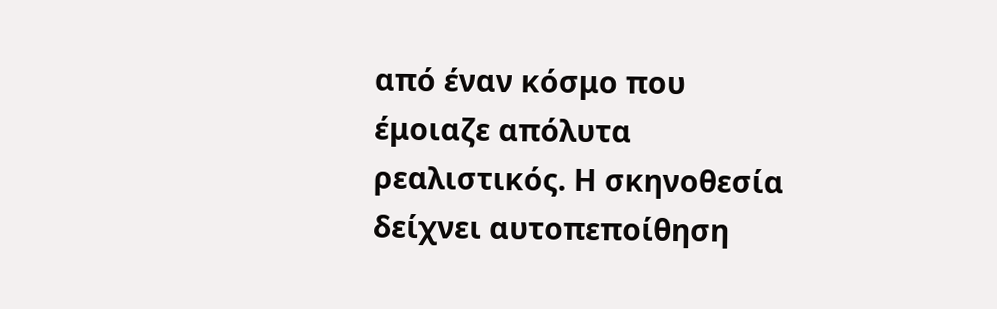από έναν κόσμο που έμοιαζε απόλυτα ρεαλιστικός. Η σκηνοθεσία δείχνει αυτοπεποίθηση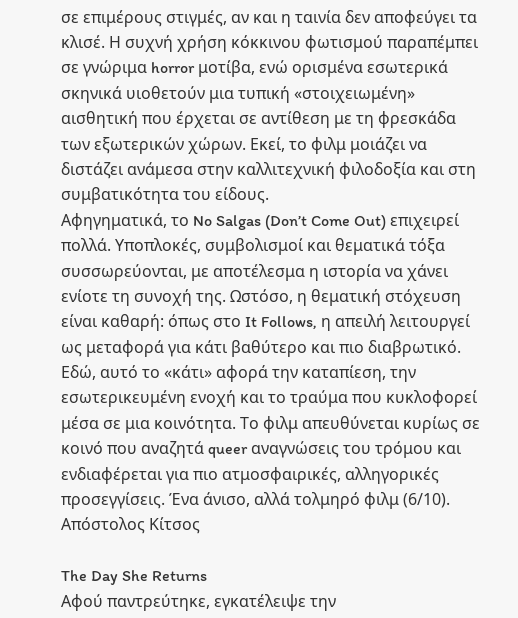σε επιμέρους στιγμές, αν και η ταινία δεν αποφεύγει τα κλισέ. Η συχνή χρήση κόκκινου φωτισμού παραπέμπει σε γνώριμα horror μοτίβα, ενώ ορισμένα εσωτερικά σκηνικά υιοθετούν μια τυπική «στοιχειωμένη» αισθητική που έρχεται σε αντίθεση με τη φρεσκάδα των εξωτερικών χώρων. Εκεί, το φιλμ μοιάζει να διστάζει ανάμεσα στην καλλιτεχνική φιλοδοξία και στη συμβατικότητα του είδους.
Αφηγηματικά, το No Salgas (Don’t Come Out) επιχειρεί πολλά. Υποπλοκές, συμβολισμοί και θεματικά τόξα συσσωρεύονται, με αποτέλεσμα η ιστορία να χάνει ενίοτε τη συνοχή της. Ωστόσο, η θεματική στόχευση είναι καθαρή: όπως στο It Follows, η απειλή λειτουργεί ως μεταφορά για κάτι βαθύτερο και πιο διαβρωτικό. Εδώ, αυτό το «κάτι» αφορά την καταπίεση, την εσωτερικευμένη ενοχή και το τραύμα που κυκλοφορεί μέσα σε μια κοινότητα. Το φιλμ απευθύνεται κυρίως σε κοινό που αναζητά queer αναγνώσεις του τρόμου και ενδιαφέρεται για πιο ατμοσφαιρικές, αλληγορικές προσεγγίσεις. Ένα άνισο, αλλά τολμηρό φιλμ (6/10). Απόστολος Κίτσος

The Day She Returns
Αφού παντρεύτηκε, εγκατέλειψε την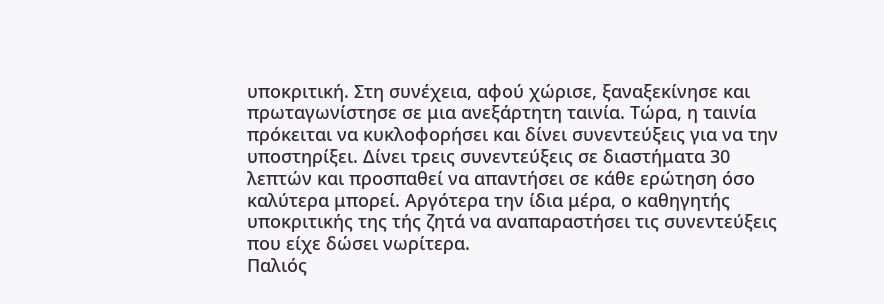υποκριτική. Στη συνέχεια, αφού χώρισε, ξαναξεκίνησε και πρωταγωνίστησε σε μια ανεξάρτητη ταινία. Τώρα, η ταινία πρόκειται να κυκλοφορήσει και δίνει συνεντεύξεις για να την υποστηρίξει. Δίνει τρεις συνεντεύξεις σε διαστήματα 30 λεπτών και προσπαθεί να απαντήσει σε κάθε ερώτηση όσο καλύτερα μπορεί. Αργότερα την ίδια μέρα, ο καθηγητής υποκριτικής της τής ζητά να αναπαραστήσει τις συνεντεύξεις που είχε δώσει νωρίτερα.
Παλιός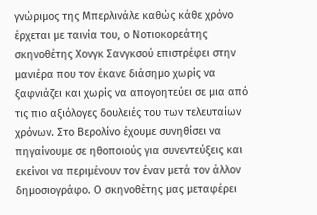γνώριμος της Μπερλινάλε καθώς κάθε χρόνο έρχεται με ταινία του, ο Nοτιοκορεάτης σκηνοθέτης Χονγκ Σανγκσού επιστρέφει στην μανιέρα που τον έκανε διάσημο χωρίς να ξαφνιάζει και χωρίς να απογοητεύει σε μια από τις πιο αξιόλογες δουλειές του των τελευταίων χρόνων. Στο Βερολίνο έχουμε συνηθίσει να πηγαίνουμε σε ηθοποιούς για συνεντεύξεις και εκείνοι να περιμένουν τον έναν μετά τον άλλον δημοσιογράφο. Ο σκηνοθέτης μας μεταφέρει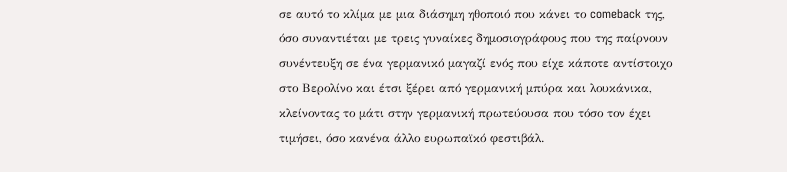σε αυτό το κλίμα με μια διάσημη ηθοποιό που κάνει το comeback της, όσο συναντιέται με τρεις γυναίκες δημοσιογράφους που της παίρνουν συνέντευξη σε ένα γερμανικό μαγαζί ενός που είχε κάποτε αντίστοιχο στο Βερολίνο και έτσι ξέρει από γερμανική μπύρα και λουκάνικα, κλείνοντας το μάτι στην γερμανική πρωτεύουσα που τόσο τον έχει τιμήσει, όσο κανένα άλλο ευρωπαϊκό φεστιβάλ.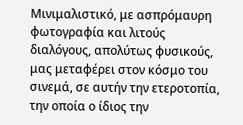Μινιμαλιστικό, με ασπρόμαυρη φωτογραφία και λιτούς διαλόγους, απολύτως φυσικούς, μας μεταφέρει στον κόσμο του σινεμά, σε αυτήν την ετεροτοπία, την οποία ο ίδιος την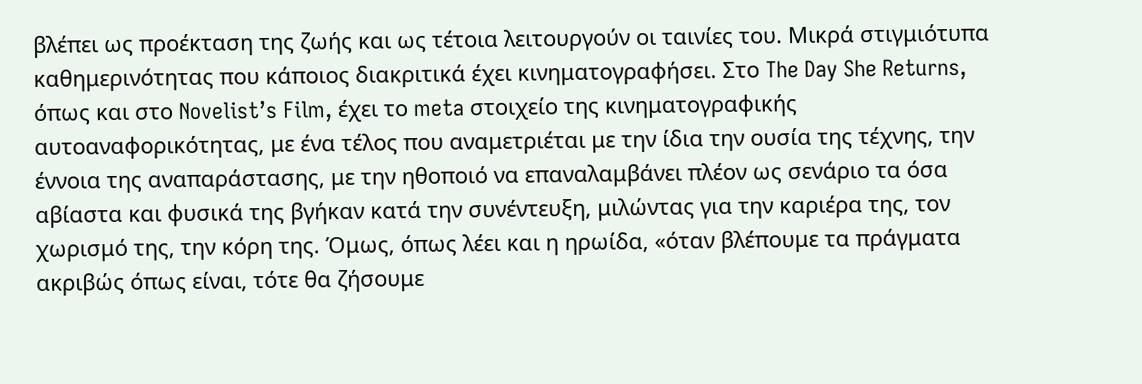βλέπει ως προέκταση της ζωής και ως τέτοια λειτουργούν οι ταινίες του. Μικρά στιγμιότυπα καθημερινότητας που κάποιος διακριτικά έχει κινηματογραφήσει. Στο The Day She Returns, όπως και στο Novelist’s Film, έχει το meta στοιχείο της κινηματογραφικής αυτοαναφορικότητας, με ένα τέλος που αναμετριέται με την ίδια την ουσία της τέχνης, την έννοια της αναπαράστασης, με την ηθοποιό να επαναλαμβάνει πλέον ως σενάριο τα όσα αβίαστα και φυσικά της βγήκαν κατά την συνέντευξη, μιλώντας για την καριέρα της, τον χωρισμό της, την κόρη της. Όμως, όπως λέει και η ηρωίδα, «όταν βλέπουμε τα πράγματα ακριβώς όπως είναι, τότε θα ζήσουμε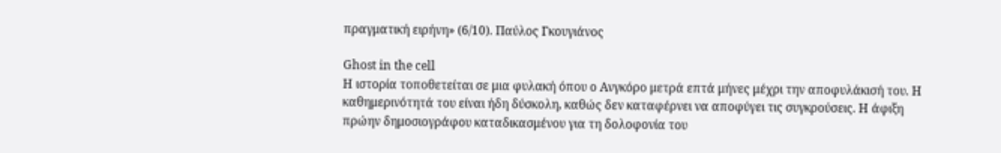πραγματική ειρήνη» (6/10). Παύλος Γκουγιάνος

Ghost in the cell
Η ιστορία τοποθετείται σε μια φυλακή όπου ο Ανγκόρο μετρά επτά μήνες μέχρι την αποφυλάκισή του. Η καθημερινότητά του είναι ήδη δύσκολη, καθώς δεν καταφέρνει να αποφύγει τις συγκρούσεις. Η άφιξη πρώην δημοσιογράφου καταδικασμένου για τη δολοφονία του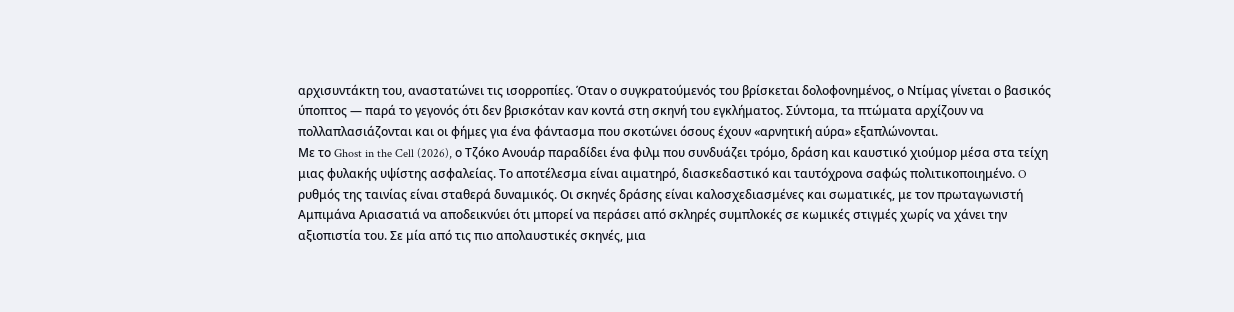αρχισυντάκτη του, αναστατώνει τις ισορροπίες. Όταν ο συγκρατούμενός του βρίσκεται δολοφονημένος, ο Ντίμας γίνεται ο βασικός ύποπτος — παρά το γεγονός ότι δεν βρισκόταν καν κοντά στη σκηνή του εγκλήματος. Σύντομα, τα πτώματα αρχίζουν να πολλαπλασιάζονται και οι φήμες για ένα φάντασμα που σκοτώνει όσους έχουν «αρνητική αύρα» εξαπλώνονται.
Με το Ghost in the Cell (2026), ο Τζόκο Ανουάρ παραδίδει ένα φιλμ που συνδυάζει τρόμο, δράση και καυστικό χιούμορ μέσα στα τείχη μιας φυλακής υψίστης ασφαλείας. Το αποτέλεσμα είναι αιματηρό, διασκεδαστικό και ταυτόχρονα σαφώς πολιτικοποιημένο. O ρυθμός της ταινίας είναι σταθερά δυναμικός. Οι σκηνές δράσης είναι καλοσχεδιασμένες και σωματικές, με τον πρωταγωνιστή Αμπιμάνα Αριασατιά να αποδεικνύει ότι μπορεί να περάσει από σκληρές συμπλοκές σε κωμικές στιγμές χωρίς να χάνει την αξιοπιστία του. Σε μία από τις πιο απολαυστικές σκηνές, μια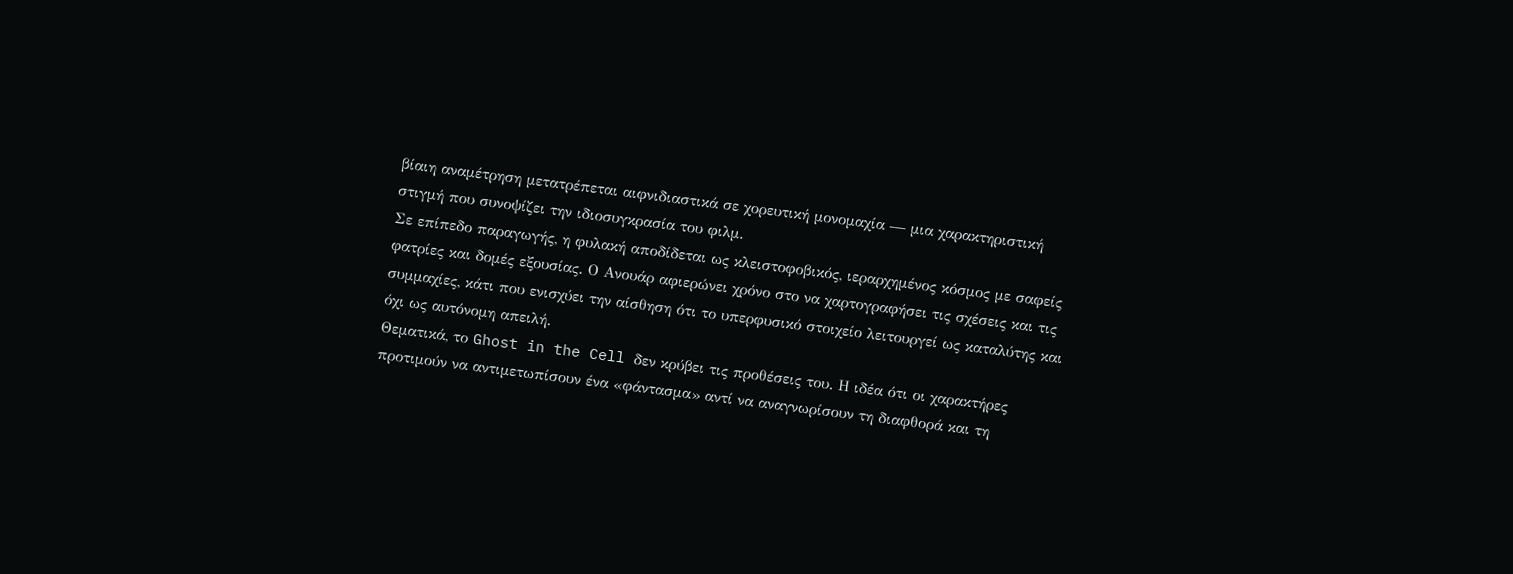βίαιη αναμέτρηση μετατρέπεται αιφνιδιαστικά σε χορευτική μονομαχία — μια χαρακτηριστική στιγμή που συνοψίζει την ιδιοσυγκρασία του φιλμ.
Σε επίπεδο παραγωγής, η φυλακή αποδίδεται ως κλειστοφοβικός, ιεραρχημένος κόσμος με σαφείς φατρίες και δομές εξουσίας. Ο Ανουάρ αφιερώνει χρόνο στο να χαρτογραφήσει τις σχέσεις και τις συμμαχίες, κάτι που ενισχύει την αίσθηση ότι το υπερφυσικό στοιχείο λειτουργεί ως καταλύτης και όχι ως αυτόνομη απειλή.
Θεματικά, το Ghost in the Cell δεν κρύβει τις προθέσεις του. Η ιδέα ότι οι χαρακτήρες προτιμούν να αντιμετωπίσουν ένα «φάντασμα» αντί να αναγνωρίσουν τη διαφθορά και τη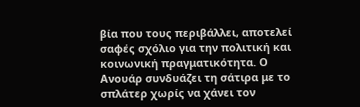βία που τους περιβάλλει, αποτελεί σαφές σχόλιο για την πολιτική και κοινωνική πραγματικότητα. Ο Ανουάρ συνδυάζει τη σάτιρα με το σπλάτερ χωρίς να χάνει τον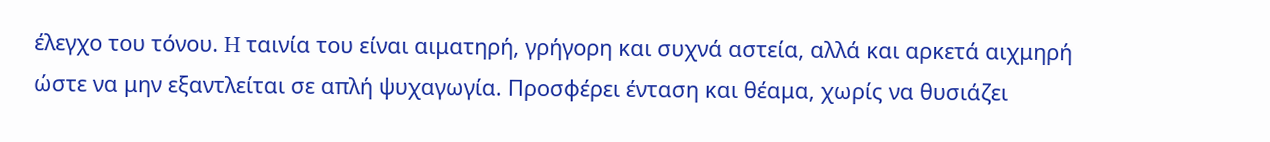έλεγχο του τόνου. H ταινία του είναι αιματηρή, γρήγορη και συχνά αστεία, αλλά και αρκετά αιχμηρή ώστε να μην εξαντλείται σε απλή ψυχαγωγία. Προσφέρει ένταση και θέαμα, χωρίς να θυσιάζει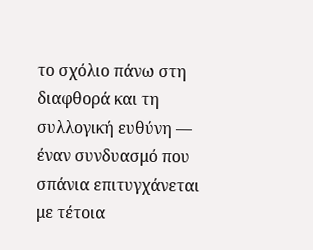το σχόλιο πάνω στη διαφθορά και τη συλλογική ευθύνη — έναν συνδυασμό που σπάνια επιτυγχάνεται με τέτοια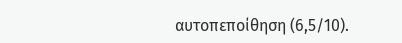αυτοπεποίθηση (6,5/10).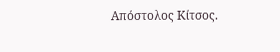Απόστολος Κίτσος.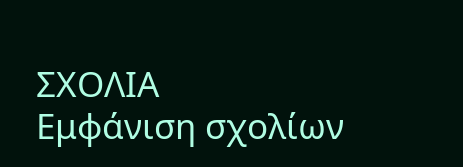ΣΧΟΛΙΑ
Εμφάνιση σχολίων